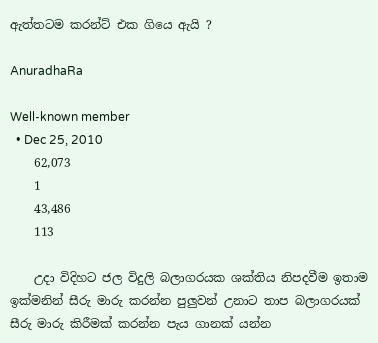ඇත්තටම කරන්ට් එක ගියෙ ඇයි ?

AnuradhaRa

Well-known member
  • Dec 25, 2010
    62,073
    1
    43,486
    113

    උදා විදිහට ජල විදුලි බලාගරයක ශක්තිය නිපදවීම ඉතාම ඉක්මනින් සීරු මාරු කරන්න පුලුවන් උනාට තාප බලාගරයක් සීරු මාරු කිරීමක් කරන්න පැය ගානක් යන්න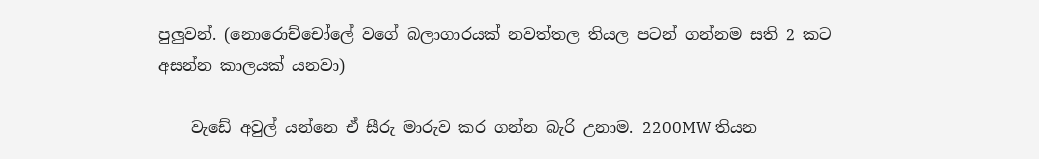පුලුවන්. (නොරොච්චෝලේ වගේ බලාගාරයක් නවත්තල තියල පටන් ගන්නම සති 2 කට අසන්න කාලයක් යනවා)

    වැඩේ අවුල් යන්නෙ ඒ සීරු මාරුව කර ගන්න බැරි උනාම. 2200MW තියන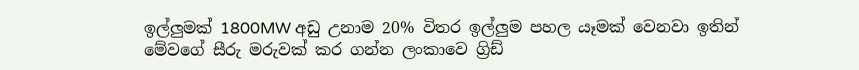ඉල්ලුමක් 1800MW අඩු උනාම 20% විතර ඉල්ලුම පහල යෑමක් වෙනවා ඉතින් මේවගේ සීරු මරුවක් කර ගන්න ලංකාවෙ ග්‍රිඩ්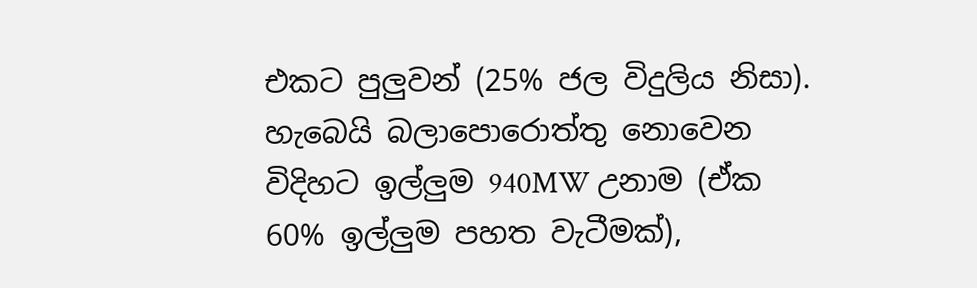එකට පුලුවන් (25% ජල විදුලිය නිසා). හැබෙයි බලාපොරොත්තු නොවෙන විදිහට ඉල්ලුම 940MW උනාම (ඒක 60% ඉල්ලුම පහත වැටීමක්),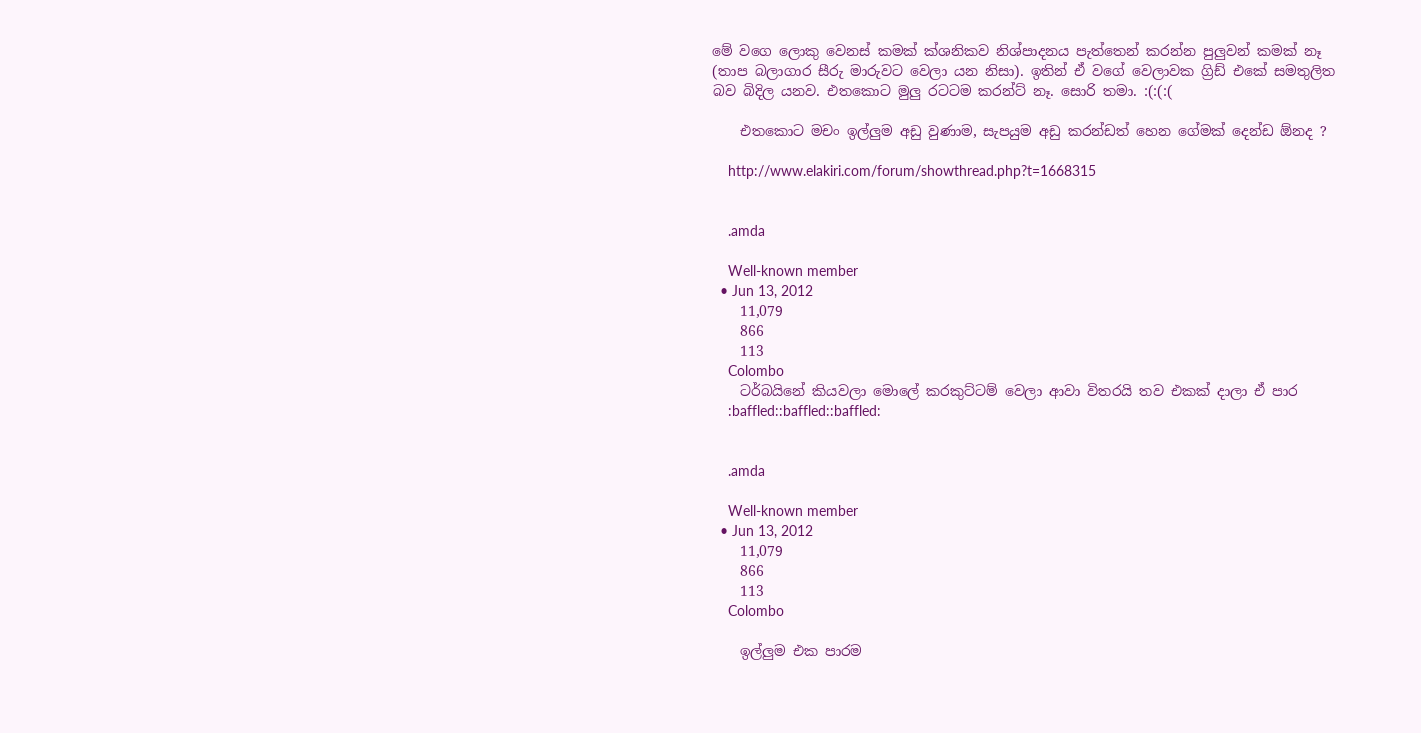මේ වගෙ ලොකු වෙනස් කමක් ක්ශනිකව නිශ්පාදනය පැත්තෙන් කරන්න පුලුවන් කමක් නෑ (තාප බලාගාර සීරු මාරුවට වෙලා යන නිසා). ඉතින් ඒ වගේ වෙලාවක ග්‍රිඩ් එකේ සමතුලිත බව බිදිල යනව. එතකොට මුලු රටටම කරන්ට් නෑ. සොරි තමා. :(:(:(

    එතකොට මචං ඉල්ලුම අඩු වුණාම, සැපයුම අඩු කරන්ඩත් හෙන ගේමක් දෙන්ඩ ඕනද ?

    http://www.elakiri.com/forum/showthread.php?t=1668315


    .amda

    Well-known member
  • Jun 13, 2012
    11,079
    866
    113
    Colombo
    ටර්බයිනේ කියවලා මොලේ කරකුට්ටම් වෙලා ආවා විතරයි තව එකක් දාලා ඒ පාර
    :baffled::baffled::baffled:


    .amda

    Well-known member
  • Jun 13, 2012
    11,079
    866
    113
    Colombo

    ඉල්ලුම එක පාරම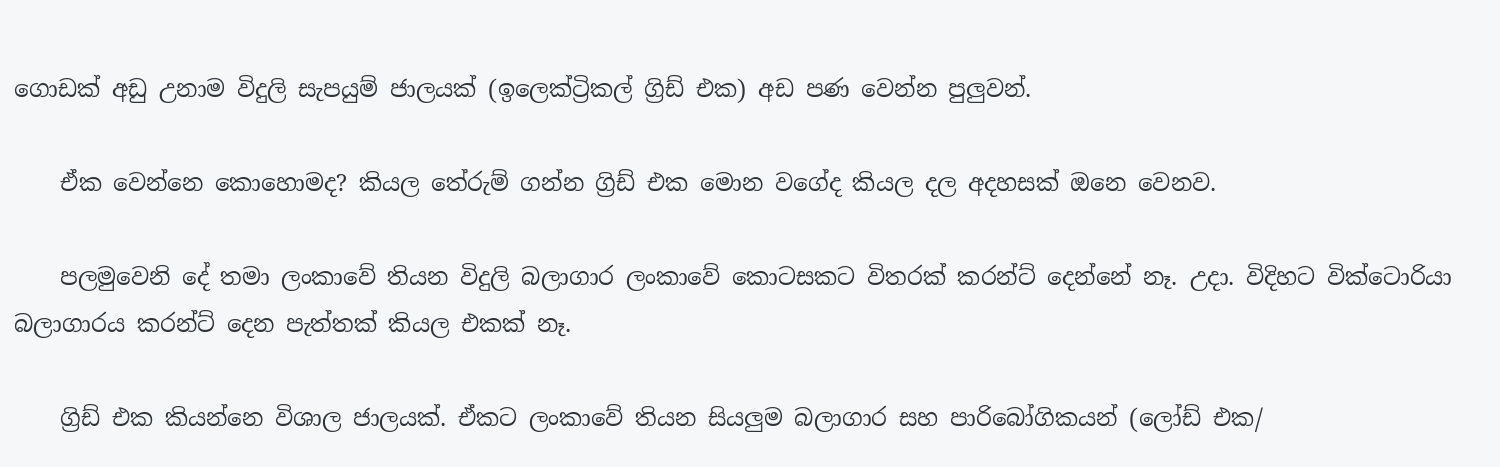ගොඩක් අඩු උනාම විදුලි සැපයුම් ජාලයක් (ඉලෙක්ට්‍රිකල් ග්‍රිඩ් එක) අඩ පණ වෙන්න පුලුවන්.

    ඒක වෙන්නෙ කොහොමද? කියල තේරුම් ගන්න ග්‍රිඩ් එක මොන වගේද කියල දල අදහසක් ඔනෙ වෙනව.

    පලමුවෙනි දේ තමා ලංකාවේ තියන විදුලි බලාගාර ලංකාවේ කොටසකට විතරක් කරන්ට් දෙන්නේ නෑ. උදා. විදිහට වික්ටොරියා බලාගාරය කරන්ට් දෙන පැත්තක් කියල එකක් නෑ.

    ග්‍රිඩ් එක කියන්නෙ විශාල ජාලයක්. ඒකට ලංකාවේ තියන සියලුම බලාගාර සහ පාරිබෝගිකයන් (ලෝඩ් එක/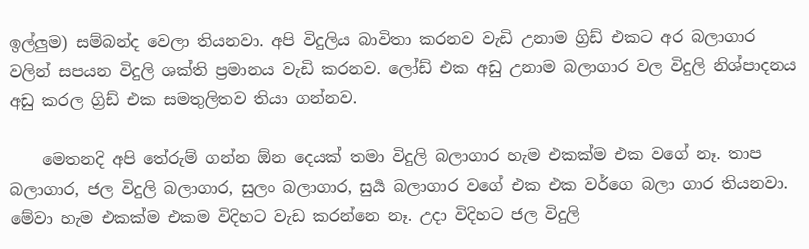ඉල්ලුම) සම්බන්ද වෙලා තියනවා. අපි විදුලිය බාවිතා කරනව වැඩි උනාම ග්‍රිඩ් එකට අර බලාගාර වලින් සපයන විදුලි ශක්ති ප්‍රමානය වැඩි කරනව. ලෝඩ් එක අඩු උනාම බලාගාර වල විදුලි නිශ්පාදනය අඩු කරල ග්‍රිඩ් එක සමතුලිතව තියා ගන්නව.

    මෙතනදි අපි තේරුම් ගන්න ඕන දෙයක් තමා විදුලි බලාගාර හැම එකක්ම එක වගේ නෑ. තාප බලාගාර, ජල විදුලි බලාගාර, සුලං බලාගාර, සුර්‍ය බලාගාර වගේ එක එක වර්ගෙ බලා ගාර තියනවා. මේවා හැම එකක්ම එකම විදිහට වැඩ කරන්නෙ නෑ. උදා විදිහට ජල විදුලි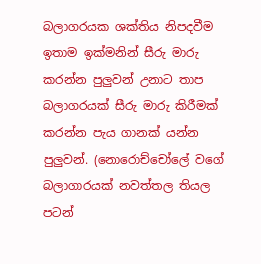බලාගරයක ශක්තිය නිපදවීම ඉතාම ඉක්මනින් සීරු මාරු කරන්න පුලුවන් උනාට තාප බලාගරයක් සීරු මාරු කිරීමක් කරන්න පැය ගානක් යන්න පුලුවන්. (නොරොච්චෝලේ වගේ බලාගාරයක් නවත්තල තියල පටන්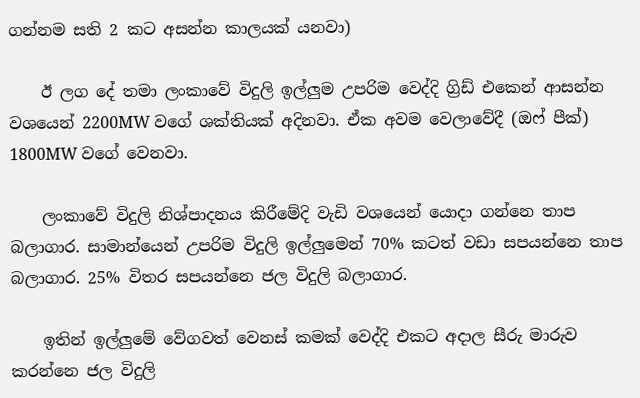ගන්නම සති 2 කට අසන්න කාලයක් යනවා)

    ඊ ලග දේ තමා ලංකාවේ විදුලි ඉල්ලුම උපරිම වෙද්දි ග්‍රිඩ් එකෙන් ආසන්න වශයෙන් 2200MW වගේ ශක්තියක් අදිනවා. ඒක අවම වෙලාවේදී (ඔෆ් පීක්) 1800MW වගේ වෙනවා.

    ලංකාවේ විදුලි නිශ්පාදනය කිරීමේදි වැඩි වශයෙන් යොදා ගන්නෙ තාප බලාගාර. සාමාන්යෙන් උපරිම විදුලි ඉල්ලුමෙන් 70% කටත් වඩා සපයන්නෙ තාප බලාගාර. 25% විතර සපයන්නෙ ජල විදුලි බලාගාර.

    ඉතින් ඉල්ලුමේ වේගවත් වෙනස් කමක් වෙද්දි එකට අදාල සීරු මාරුව කරන්නෙ ජල විදුලි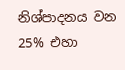නිශ්පාදනය වන 25% එහා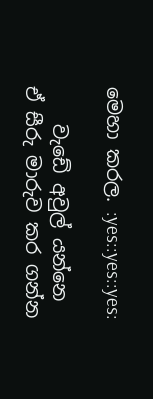මෙහා කරල. :yes::yes::yes:

    වැඩේ අවුල් යන්නෙ ඒ සීරු මාරුව කර ගන්න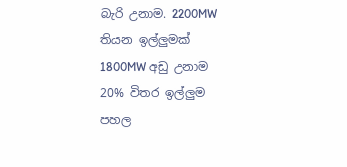බැරි උනාම. 2200MW තියන ඉල්ලුමක් 1800MW අඩු උනාම 20% විතර ඉල්ලුම පහල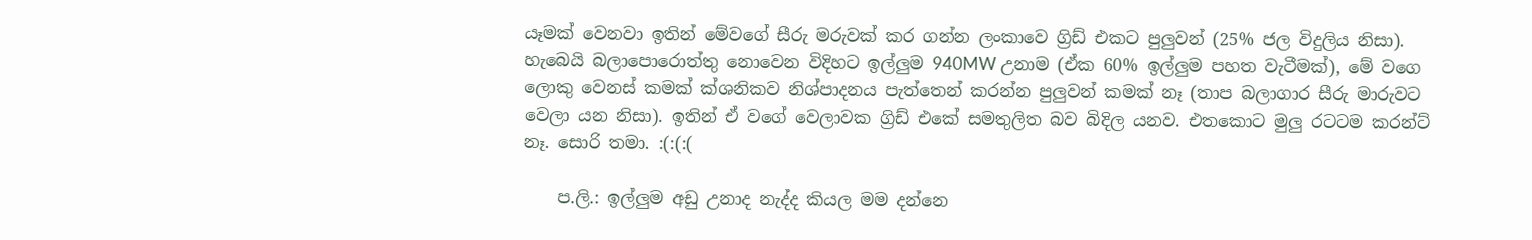යෑමක් වෙනවා ඉතින් මේවගේ සීරු මරුවක් කර ගන්න ලංකාවෙ ග්‍රිඩ් එකට පුලුවන් (25% ජල විදුලිය නිසා). හැබෙයි බලාපොරොත්තු නොවෙන විදිහට ඉල්ලුම 940MW උනාම (ඒක 60% ඉල්ලුම පහත වැටීමක්), මේ වගෙ ලොකු වෙනස් කමක් ක්ශනිකව නිශ්පාදනය පැත්තෙන් කරන්න පුලුවන් කමක් නෑ (තාප බලාගාර සීරු මාරුවට වෙලා යන නිසා). ඉතින් ඒ වගේ වෙලාවක ග්‍රිඩ් එකේ සමතුලිත බව බිදිල යනව. එතකොට මුලු රටටම කරන්ට් නෑ. සොරි තමා. :(:(:(

    ප.ලි.: ඉල්ලුම අඩු උනාද නැද්ද කියල මම දන්නෙ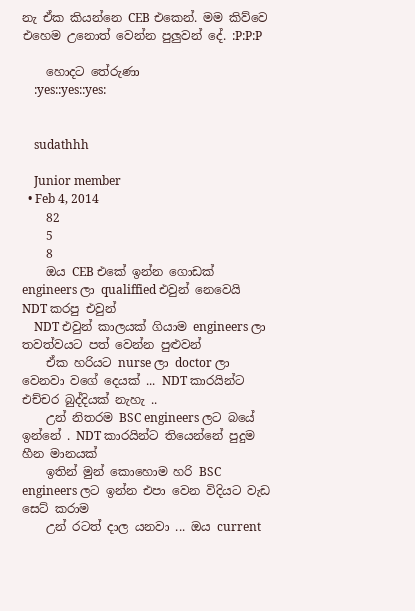නැ ඒක කියන්නෙ CEB එකෙන්. මම කිව්වෙ එහෙම උනොත් වෙන්න පුලුවන් දේ. :P:P:P

    හොදට තේරුණා
    :yes::yes::yes:


    sudathhh

    Junior member
  • Feb 4, 2014
    82
    5
    8
    ඔය CEB එකේ ඉන්න ගොඩක් engineers ලා qualiffied එවුන් නෙවෙයි NDT කරපු එවුන්
    NDT එවුන් කාලයක් ගියාම engineers ලා තවත්වයට පත් වෙන්න පුළුවන්
    ඒක හරියට nurse ලා doctor ලා වෙනවා වගේ දෙයක් ... NDT කාරයින්ට එච්චර බුද්දියක් නැහැ ..
    උන් නිතරම BSC engineers ලට බයේ ඉන්නේ . NDT කාරයින්ට තියෙන්නේ පුදුම හීන මානයක්
    ඉතින් මුන් කොහොම හරි BSC engineers ලට ඉන්න එපා වෙන විදියට වැඩ සෙට් කරාම
    උන් රටත් දාල යනවා ... ඔය current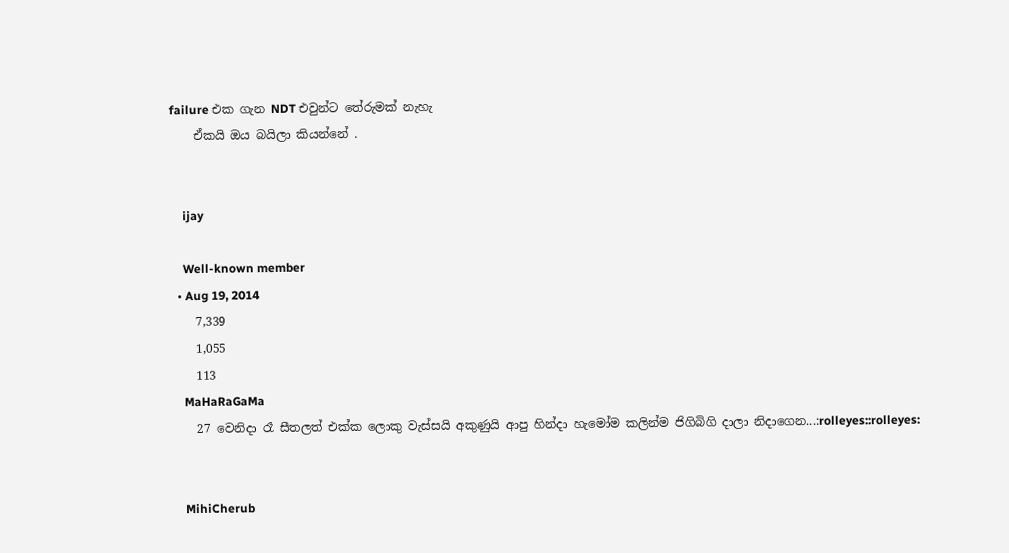failure එක ගැන NDT එවුන්ට තේරුමක් නැහැ
    ඒකයි ඔය බයිලා කියන්නේ .


    ijay

    Well-known member
  • Aug 19, 2014
    7,339
    1,055
    113
    MaHaRaGaMa
    27 වෙනිදා රෑ සීතලත් එක්ක ලොකු වැස්සයි අකුණුයි ආපු හින්දා හැමෝම කලින්ම ජිගිබිගි දාලා නිදාගෙන...:rolleyes::rolleyes:


    MihiCherub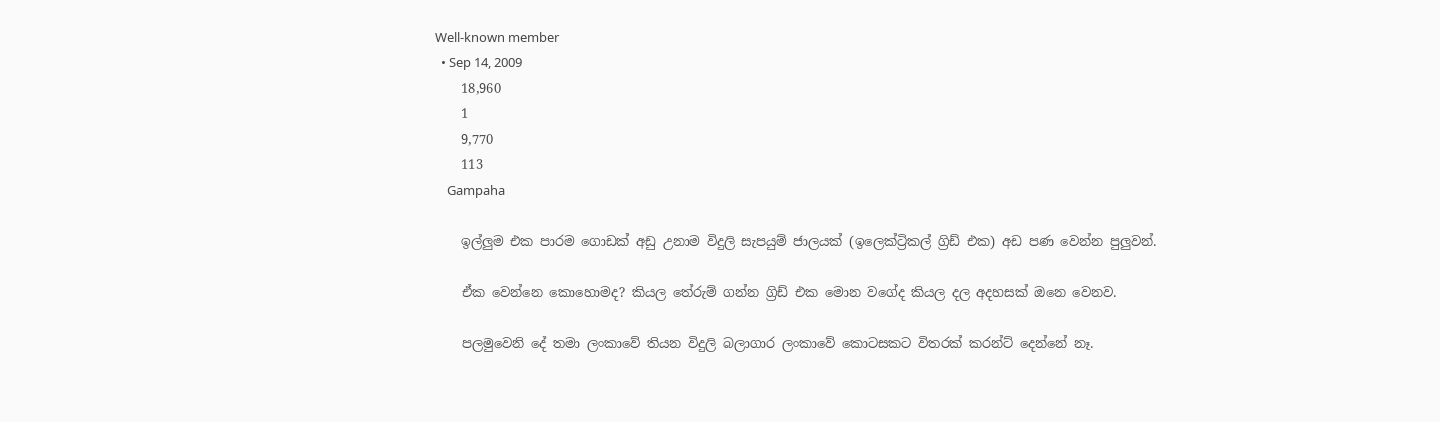Well-known member
  • Sep 14, 2009
    18,960
    1
    9,770
    113
    Gampaha

    ඉල්ලුම එක පාරම ගොඩක් අඩු උනාම විදුලි සැපයුම් ජාලයක් (ඉලෙක්ට්‍රිකල් ග්‍රිඩ් එක) අඩ පණ වෙන්න පුලුවන්.

    ඒක වෙන්නෙ කොහොමද? කියල තේරුම් ගන්න ග්‍රිඩ් එක මොන වගේද කියල දල අදහසක් ඔනෙ වෙනව.

    පලමුවෙනි දේ තමා ලංකාවේ තියන විදුලි බලාගාර ලංකාවේ කොටසකට විතරක් කරන්ට් දෙන්නේ නෑ.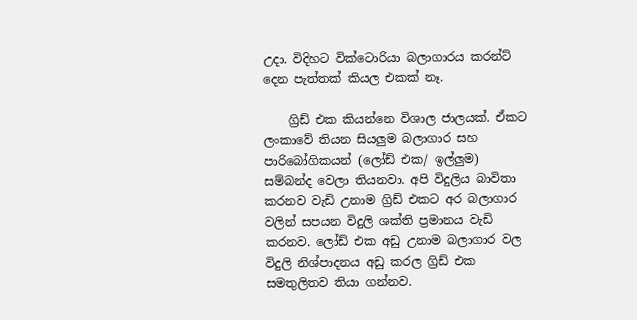උදා. විදිහට වික්ටොරියා බලාගාරය කරන්ට් දෙන පැත්තක් කියල එකක් නෑ.

    ග්‍රිඩ් එක කියන්නෙ විශාල ජාලයක්. ඒකට ලංකාවේ තියන සියලුම බලාගාර සහ පාරිබෝගිකයන් (ලෝඩ් එක/ ඉල්ලුම) සම්බන්ද වෙලා තියනවා. අපි විදුලිය බාවිතා කරනව වැඩි උනාම ග්‍රිඩ් එකට අර බලාගාර වලින් සපයන විදුලි ශක්ති ප්‍රමානය වැඩි කරනව. ලෝඩ් එක අඩු උනාම බලාගාර වල විදුලි නිශ්පාදනය අඩු කරල ග්‍රිඩ් එක සමතුලිතව තියා ගන්නව.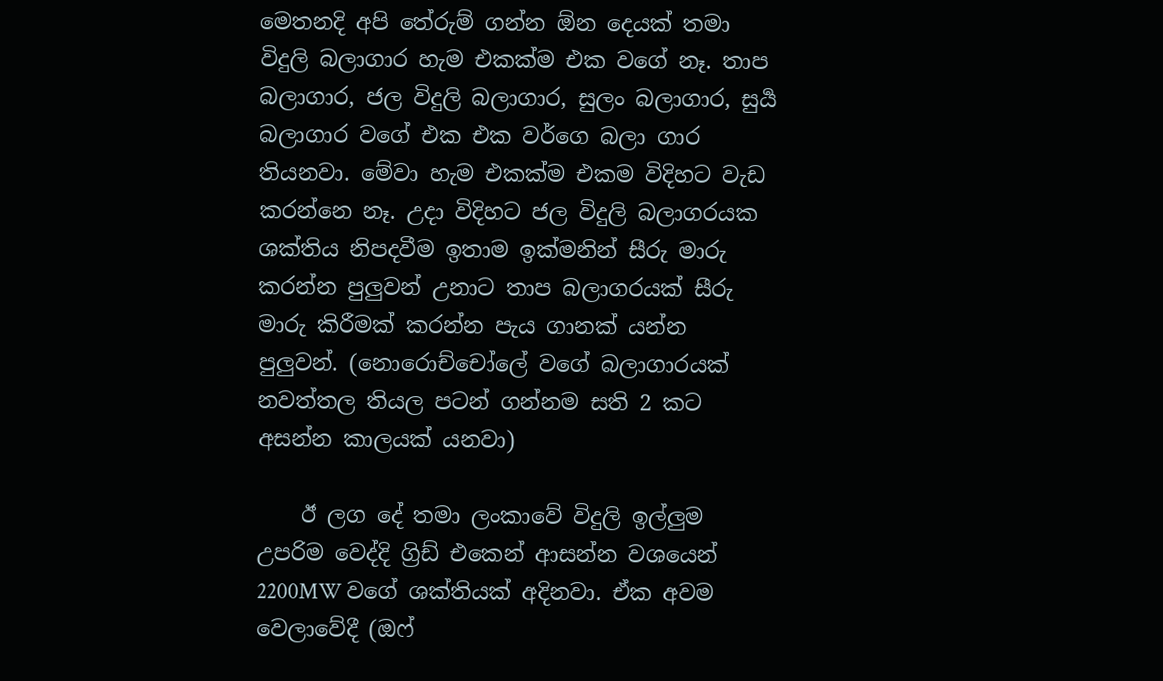මෙතනදි අපි තේරුම් ගන්න ඕන දෙයක් තමා විදුලි බලාගාර හැම එකක්ම එක වගේ නෑ. තාප බලාගාර, ජල විදුලි බලාගාර, සුලං බලාගාර, සුර්‍ය බලාගාර වගේ එක එක වර්ගෙ බලා ගාර තියනවා. මේවා හැම එකක්ම එකම විදිහට වැඩ කරන්නෙ නෑ. උදා විදිහට ජල විදුලි බලාගරයක ශක්තිය නිපදවීම ඉතාම ඉක්මනින් සීරු මාරු කරන්න පුලුවන් උනාට තාප බලාගරයක් සීරු මාරු කිරීමක් කරන්න පැය ගානක් යන්න පුලුවන්. (නොරොච්චෝලේ වගේ බලාගාරයක් නවත්තල තියල පටන් ගන්නම සති 2 කට අසන්න කාලයක් යනවා)

    ඊ ලග දේ තමා ලංකාවේ විදුලි ඉල්ලුම උපරිම වෙද්දි ග්‍රිඩ් එකෙන් ආසන්න වශයෙන් 2200MW වගේ ශක්තියක් අදිනවා. ඒක අවම වෙලාවේදී (ඔෆ්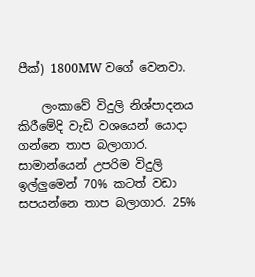පීක්) 1800MW වගේ වෙනවා.

    ලංකාවේ විදුලි නිශ්පාදනය කිරීමේදි වැඩි වශයෙන් යොදා ගන්නෙ තාප බලාගාර. සාමාන්යෙන් උපරිම විදුලි ඉල්ලුමෙන් 70% කටත් වඩා සපයන්නෙ තාප බලාගාර. 25%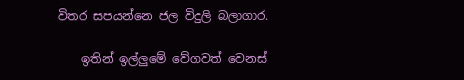විතර සපයන්නෙ ජල විදුලි බලාගාර.

    ඉතින් ඉල්ලුමේ වේගවත් වෙනස්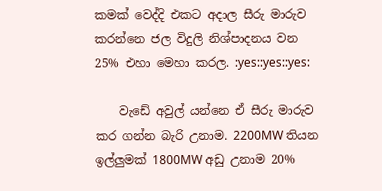කමක් වෙද්දි එකට අදාල සීරු මාරුව කරන්නෙ ජල විදුලි නිශ්පාදනය වන 25% එහා මෙහා කරල. :yes::yes::yes:

    වැඩේ අවුල් යන්නෙ ඒ සීරු මාරුව කර ගන්න බැරි උනාම. 2200MW තියන ඉල්ලුමක් 1800MW අඩු උනාම 20%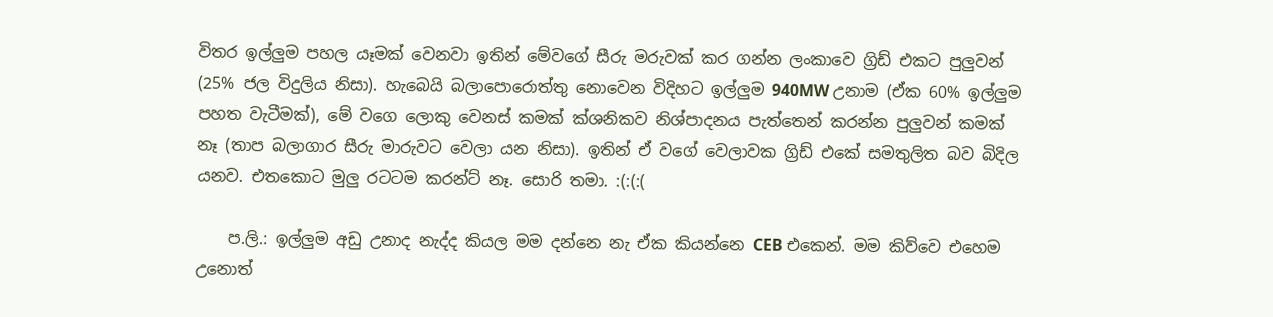විතර ඉල්ලුම පහල යෑමක් වෙනවා ඉතින් මේවගේ සීරු මරුවක් කර ගන්න ලංකාවෙ ග්‍රිඩ් එකට පුලුවන් (25% ජල විදුලිය නිසා). හැබෙයි බලාපොරොත්තු නොවෙන විදිහට ඉල්ලුම 940MW උනාම (ඒක 60% ඉල්ලුම පහත වැටීමක්), මේ වගෙ ලොකු වෙනස් කමක් ක්ශනිකව නිශ්පාදනය පැත්තෙන් කරන්න පුලුවන් කමක් නෑ (තාප බලාගාර සීරු මාරුවට වෙලා යන නිසා). ඉතින් ඒ වගේ වෙලාවක ග්‍රිඩ් එකේ සමතුලිත බව බිදිල යනව. එතකොට මුලු රටටම කරන්ට් නෑ. සොරි තමා. :(:(:(

    ප.ලි.: ඉල්ලුම අඩු උනාද නැද්ද කියල මම දන්නෙ නැ ඒක කියන්නෙ CEB එකෙන්. මම කිව්වෙ එහෙම උනොත්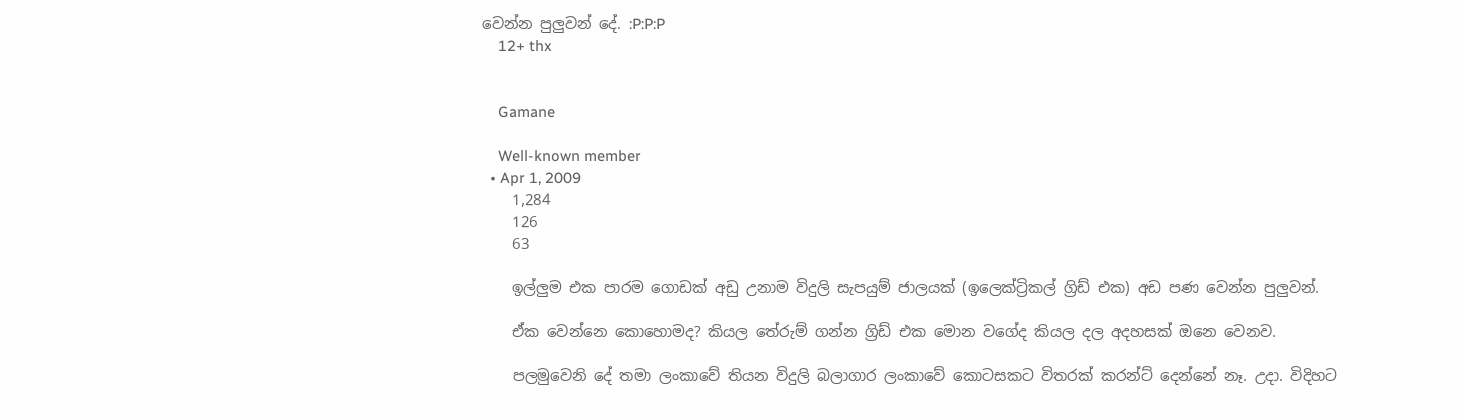වෙන්න පුලුවන් දේ. :P:P:P
    12+ thx


    Gamane

    Well-known member
  • Apr 1, 2009
    1,284
    126
    63

    ඉල්ලුම එක පාරම ගොඩක් අඩු උනාම විදුලි සැපයුම් ජාලයක් (ඉලෙක්ට්‍රිකල් ග්‍රිඩ් එක) අඩ පණ වෙන්න පුලුවන්.

    ඒක වෙන්නෙ කොහොමද? කියල තේරුම් ගන්න ග්‍රිඩ් එක මොන වගේද කියල දල අදහසක් ඔනෙ වෙනව.

    පලමුවෙනි දේ තමා ලංකාවේ තියන විදුලි බලාගාර ලංකාවේ කොටසකට විතරක් කරන්ට් දෙන්නේ නෑ. උදා. විදිහට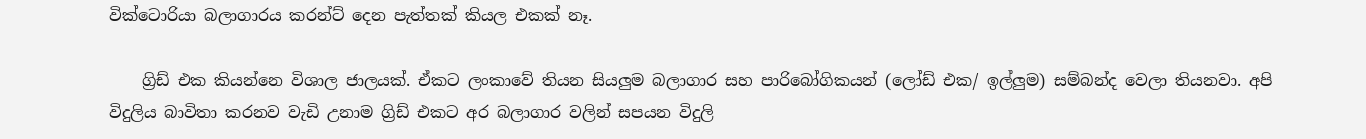වික්ටොරියා බලාගාරය කරන්ට් දෙන පැත්තක් කියල එකක් නෑ.

    ග්‍රිඩ් එක කියන්නෙ විශාල ජාලයක්. ඒකට ලංකාවේ තියන සියලුම බලාගාර සහ පාරිබෝගිකයන් (ලෝඩ් එක/ ඉල්ලුම) සම්බන්ද වෙලා තියනවා. අපි විදුලිය බාවිතා කරනව වැඩි උනාම ග්‍රිඩ් එකට අර බලාගාර වලින් සපයන විදුලි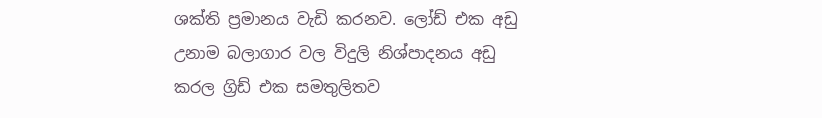ශක්ති ප්‍රමානය වැඩි කරනව. ලෝඩ් එක අඩු උනාම බලාගාර වල විදුලි නිශ්පාදනය අඩු කරල ග්‍රිඩ් එක සමතුලිතව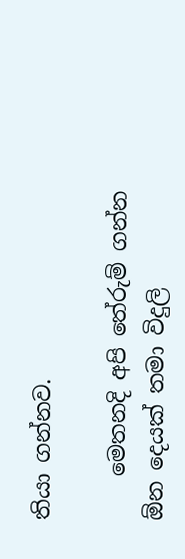තියා ගන්නව.

    මෙතනදි අපි තේරුම් ගන්න ඕන දෙයක් තමා විදුලි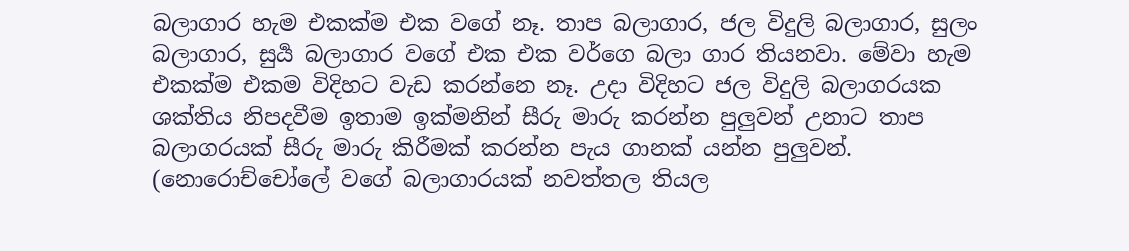බලාගාර හැම එකක්ම එක වගේ නෑ. තාප බලාගාර, ජල විදුලි බලාගාර, සුලං බලාගාර, සුර්‍ය බලාගාර වගේ එක එක වර්ගෙ බලා ගාර තියනවා. මේවා හැම එකක්ම එකම විදිහට වැඩ කරන්නෙ නෑ. උදා විදිහට ජල විදුලි බලාගරයක ශක්තිය නිපදවීම ඉතාම ඉක්මනින් සීරු මාරු කරන්න පුලුවන් උනාට තාප බලාගරයක් සීරු මාරු කිරීමක් කරන්න පැය ගානක් යන්න පුලුවන්. (නොරොච්චෝලේ වගේ බලාගාරයක් නවත්තල තියල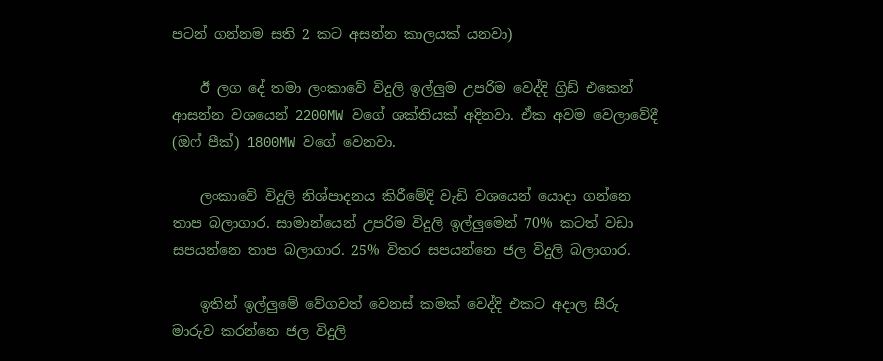පටන් ගන්නම සති 2 කට අසන්න කාලයක් යනවා)

    ඊ ලග දේ තමා ලංකාවේ විදුලි ඉල්ලුම උපරිම වෙද්දි ග්‍රිඩ් එකෙන් ආසන්න වශයෙන් 2200MW වගේ ශක්තියක් අදිනවා. ඒක අවම වෙලාවේදී (ඔෆ් පීක්) 1800MW වගේ වෙනවා.

    ලංකාවේ විදුලි නිශ්පාදනය කිරීමේදි වැඩි වශයෙන් යොදා ගන්නෙ තාප බලාගාර. සාමාන්යෙන් උපරිම විදුලි ඉල්ලුමෙන් 70% කටත් වඩා සපයන්නෙ තාප බලාගාර. 25% විතර සපයන්නෙ ජල විදුලි බලාගාර.

    ඉතින් ඉල්ලුමේ වේගවත් වෙනස් කමක් වෙද්දි එකට අදාල සීරු මාරුව කරන්නෙ ජල විදුලි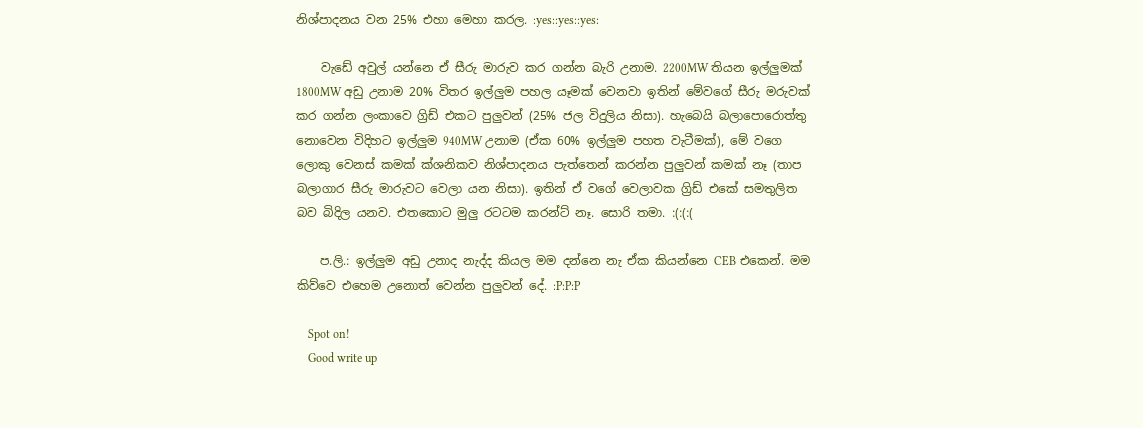නිශ්පාදනය වන 25% එහා මෙහා කරල. :yes::yes::yes:

    වැඩේ අවුල් යන්නෙ ඒ සීරු මාරුව කර ගන්න බැරි උනාම. 2200MW තියන ඉල්ලුමක් 1800MW අඩු උනාම 20% විතර ඉල්ලුම පහල යෑමක් වෙනවා ඉතින් මේවගේ සීරු මරුවක් කර ගන්න ලංකාවෙ ග්‍රිඩ් එකට පුලුවන් (25% ජල විදුලිය නිසා). හැබෙයි බලාපොරොත්තු නොවෙන විදිහට ඉල්ලුම 940MW උනාම (ඒක 60% ඉල්ලුම පහත වැටීමක්), මේ වගෙ ලොකු වෙනස් කමක් ක්ශනිකව නිශ්පාදනය පැත්තෙන් කරන්න පුලුවන් කමක් නෑ (තාප බලාගාර සීරු මාරුවට වෙලා යන නිසා). ඉතින් ඒ වගේ වෙලාවක ග්‍රිඩ් එකේ සමතුලිත බව බිදිල යනව. එතකොට මුලු රටටම කරන්ට් නෑ. සොරි තමා. :(:(:(

    ප.ලි.: ඉල්ලුම අඩු උනාද නැද්ද කියල මම දන්නෙ නැ ඒක කියන්නෙ CEB එකෙන්. මම කිව්වෙ එහෙම උනොත් වෙන්න පුලුවන් දේ. :P:P:P

    Spot on!
    Good write up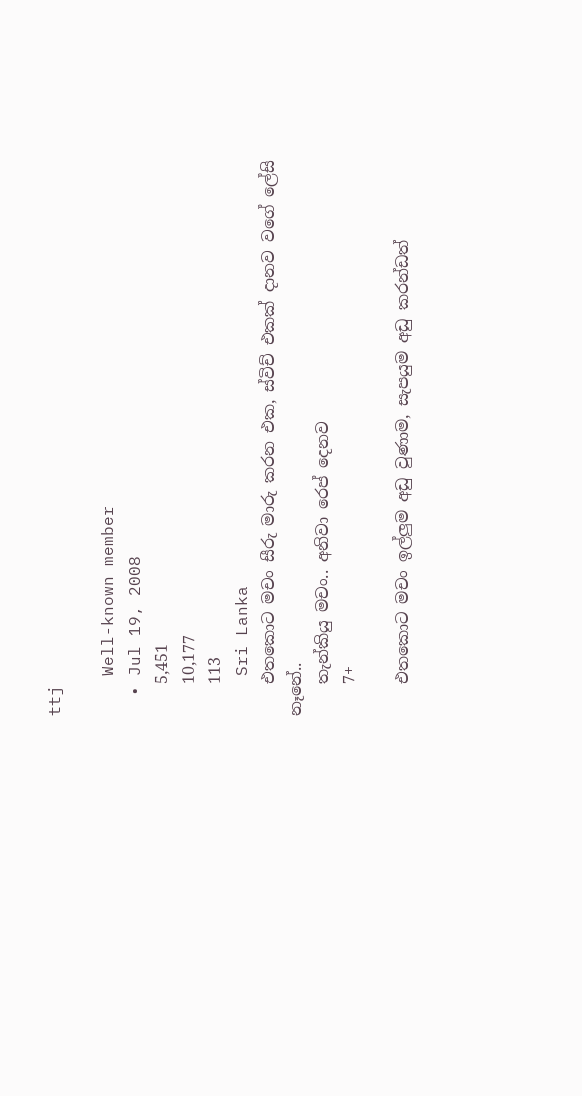ttj

    Well-known member
  • Jul 19, 2008
    5,451
    10,177
    113
    Sri Lanka
    එතකොට මචං සීරු මාරු කරන එක, ස්විච් එකක් දානව වගේ ලේසි නෑනේ..
    තැන්කියු මචං.. අනිවා රෙප් දෙනව
    7+

    එතකොට මචං ඉල්ලුම අඩු වුණාම, සැපයුම අඩු කරන්ඩත්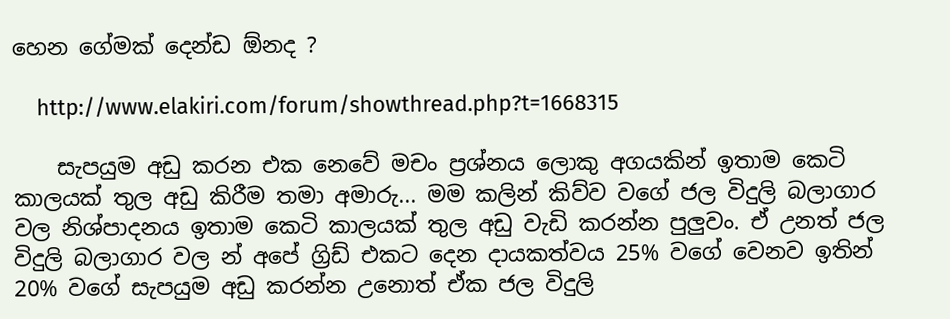හෙන ගේමක් දෙන්ඩ ඕනද ?

    http://www.elakiri.com/forum/showthread.php?t=1668315

    සැපයුම අඩු කරන එක නෙවේ මචං ප්‍රශ්නය ලොකු අගයකින් ඉතාම කෙටි කාලයක් තුල අඩු කිරීම තමා අමාරු... මම කලින් කිව්ව වගේ ජල විදුලි බලාගාර වල නිශ්පාදනය ඉතාම කෙටි කාලයක් තුල අඩු වැඩි කරන්න පුලුවං. ඒ උනත් ජල විදුලි බලාගාර වල න් අපේ ග්‍රිඩ් එකට දෙන දායකත්වය 25% වගේ වෙනව ඉතින් 20% වගේ සැපයුම අඩු කරන්න උනොත් ඒක ජල විදුලි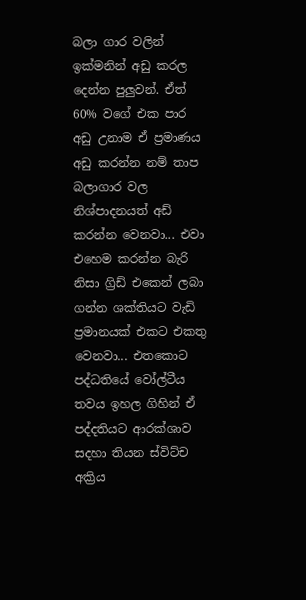බලා ගාර වලින් ඉක්මනින් අඩු කරල දෙන්න පුලුවන්. ඒත් 60% වගේ එක පාර අඩු උනාම ඒ ප්‍රමාණය අඩු කරන්න නම් තාප බලාගාර වල නිශ්පාදනයත් අඩ් කරන්න වෙනවා... එවා එහෙම කරන්න බැරි නිසා ග්‍රිඩ් එකෙන් ලබා ගන්න ශක්තියට වැඩි ප්‍රමානයක් එකට එකතු වෙනවා... එතකොට පද්ධතියේ වෝල්ටීය තවය ඉහල ගිහින් ඒ පද්දතියට ආරක්ශාව සදහා තියන ස්විට්ච අක්‍රිය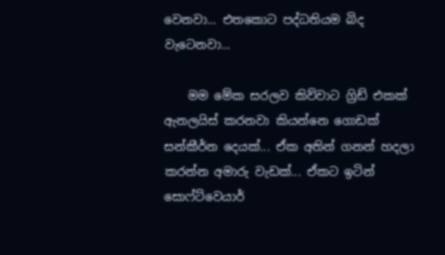වෙනවා... එතකොට පද්ධතියම බිද වැටෙනවා...

    මම මේක සරලව කිව්වාට ග්‍රිඩ් එකක් ඇනලයිස් කරනවා කියන්නෙ ගොඩක් සන්කීර්න දෙයක්... ඒක අතින් ගනන් හදලා කරන්න අමාරු වැඩක්... ඒකට ඉටින් සොෆ්ට්වෙයාර්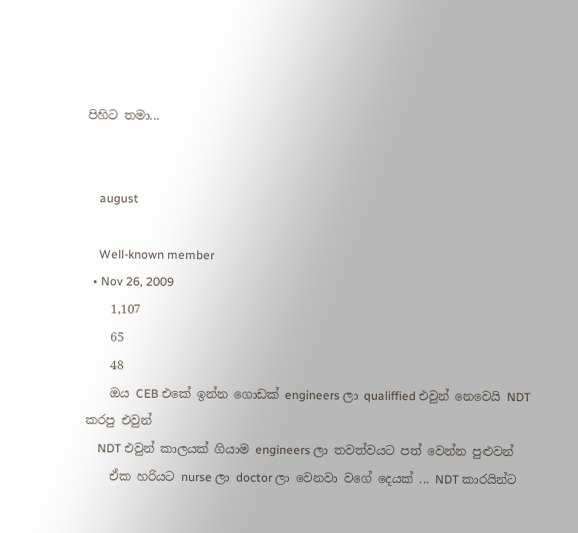පිහිට තමා...


    august

    Well-known member
  • Nov 26, 2009
    1,107
    65
    48
    ඔය CEB එකේ ඉන්න ගොඩක් engineers ලා qualiffied එවුන් නෙවෙයි NDT කරපු එවුන්
    NDT එවුන් කාලයක් ගියාම engineers ලා තවත්වයට පත් වෙන්න පුළුවන්
    ඒක හරියට nurse ලා doctor ලා වෙනවා වගේ දෙයක් ... NDT කාරයින්ට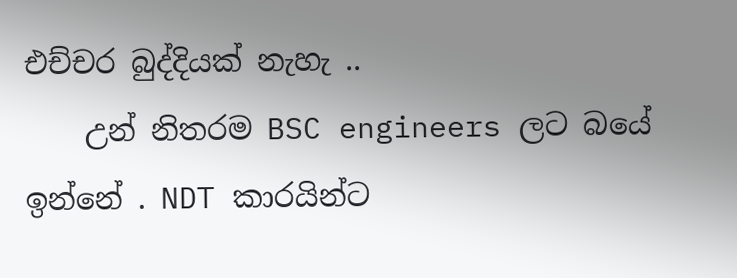එච්චර බුද්දියක් නැහැ ..
    උන් නිතරම BSC engineers ලට බයේ ඉන්නේ . NDT කාරයින්ට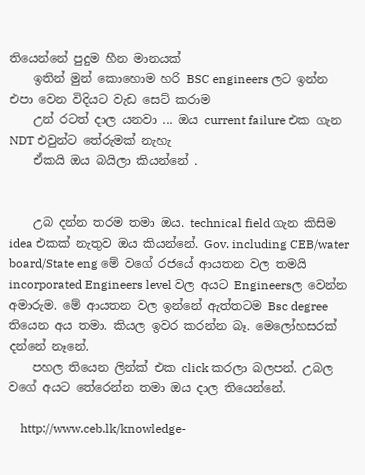තියෙන්නේ පුදුම හීන මානයක්
    ඉතින් මුන් කොහොම හරි BSC engineers ලට ඉන්න එපා වෙන විදියට වැඩ සෙට් කරාම
    උන් රටත් දාල යනවා ... ඔය current failure එක ගැන NDT එවුන්ට තේරුමක් නැහැ
    ඒකයි ඔය බයිලා කියන්නේ .


    උබ දන්න තරම තමා ඔය. technical field ගැන කිසිම idea එකක් නැතුව ඔය කියන්නේ. Gov. including CEB/water board/State eng මේ වගේ රජයේ ආයතන වල තමයි incorporated Engineers level වල අයට Engineersල වෙන්න අමාරුම. මේ ආයතන වල ඉන්නේ ඇත්තටම Bsc degree තියෙන අය තමා. කියල ඉවර කරන්න බෑ. මෙලෝහසරක් දන්නේ නෑනේ.
    පහල තියෙන ලින්ක් එක click කරලා බලපන්. උබල වගේ අයට තේරෙන්න තමා ඔය දාල තියෙන්නේ.

    http://www.ceb.lk/knowledge-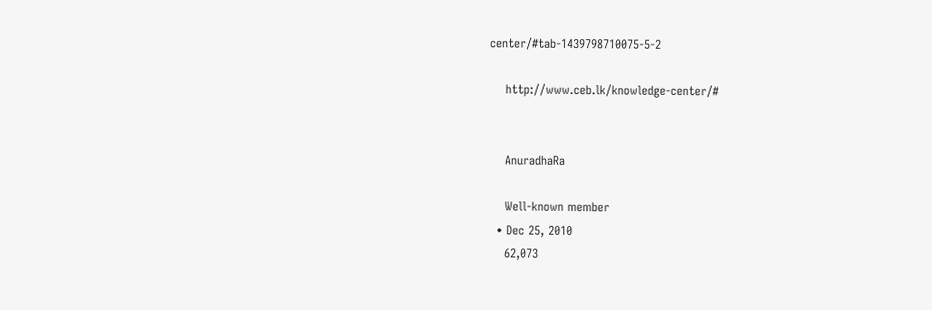center/#tab-1439798710075-5-2

    http://www.ceb.lk/knowledge-center/#


    AnuradhaRa

    Well-known member
  • Dec 25, 2010
    62,073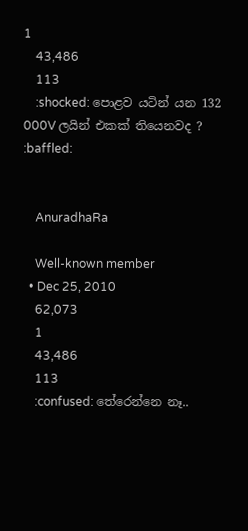1
    43,486
    113
    :shocked: පොළව යටින් යන 132 000V ලයින් එකක් තියෙනවද ? :baffled:


    AnuradhaRa

    Well-known member
  • Dec 25, 2010
    62,073
    1
    43,486
    113
    :confused: තේරෙන්නෙ නෑ..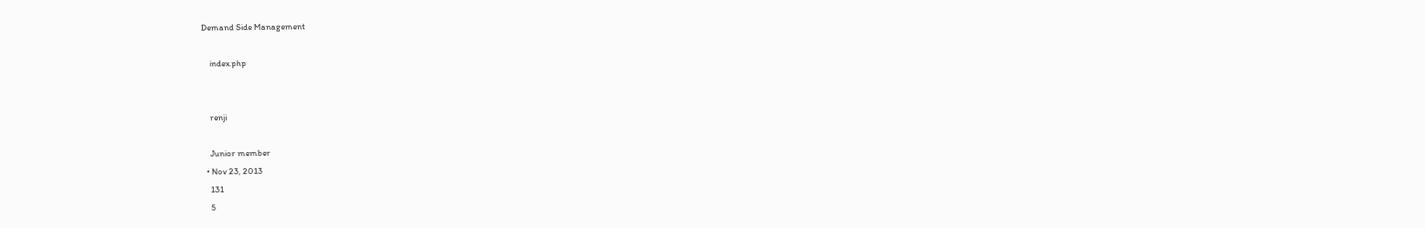Demand Side Management

    index.php


    renji

    Junior member
  • Nov 23, 2013
    131
    5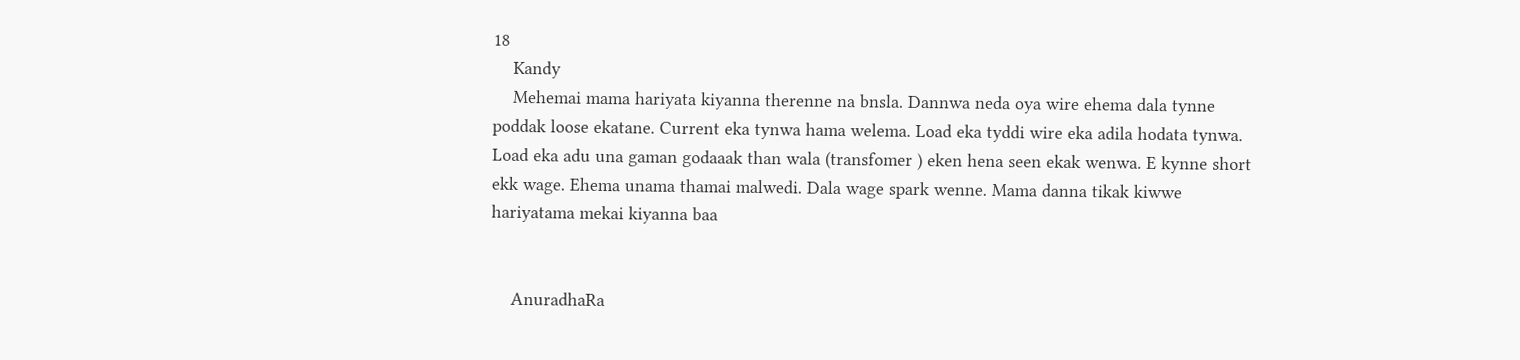18
    Kandy
    Mehemai mama hariyata kiyanna therenne na bnsla. Dannwa neda oya wire ehema dala tynne poddak loose ekatane. Current eka tynwa hama welema. Load eka tyddi wire eka adila hodata tynwa. Load eka adu una gaman godaaak than wala (transfomer ) eken hena seen ekak wenwa. E kynne short ekk wage. Ehema unama thamai malwedi. Dala wage spark wenne. Mama danna tikak kiwwe hariyatama mekai kiyanna baa


    AnuradhaRa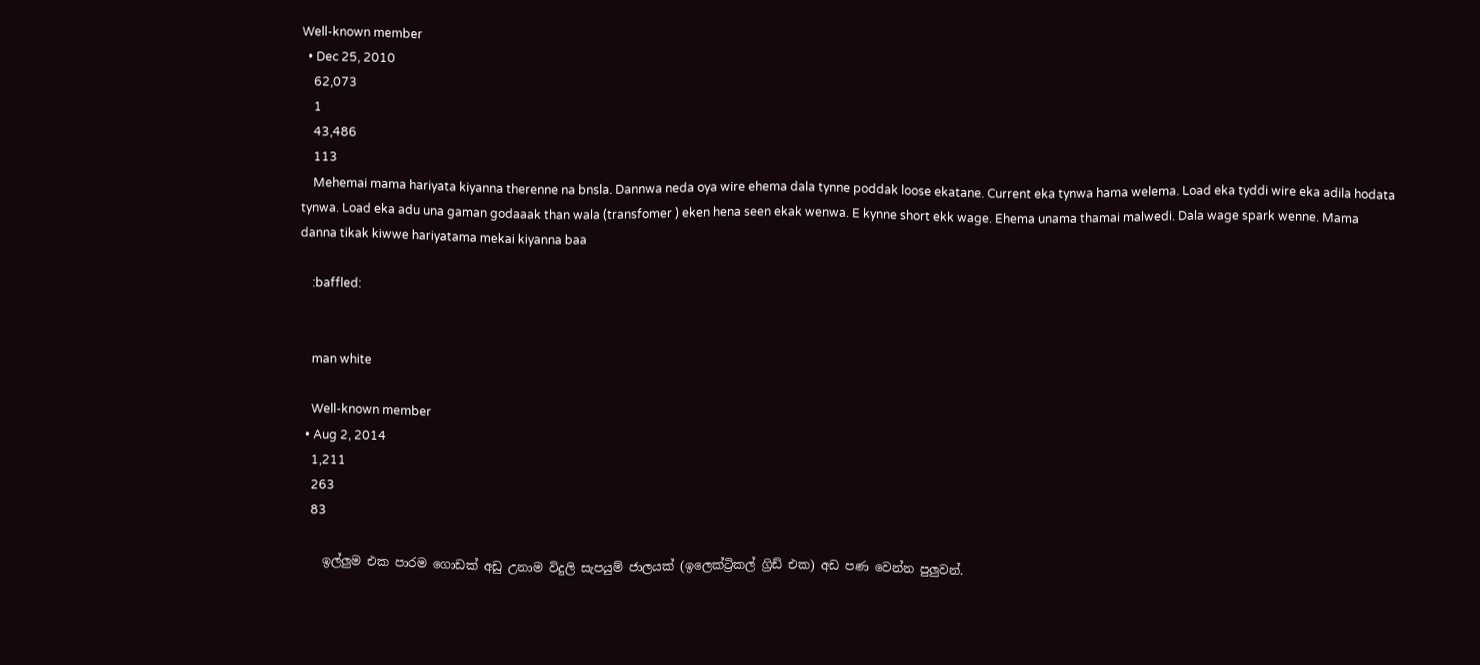Well-known member
  • Dec 25, 2010
    62,073
    1
    43,486
    113
    Mehemai mama hariyata kiyanna therenne na bnsla. Dannwa neda oya wire ehema dala tynne poddak loose ekatane. Current eka tynwa hama welema. Load eka tyddi wire eka adila hodata tynwa. Load eka adu una gaman godaaak than wala (transfomer ) eken hena seen ekak wenwa. E kynne short ekk wage. Ehema unama thamai malwedi. Dala wage spark wenne. Mama danna tikak kiwwe hariyatama mekai kiyanna baa

    :baffled:


    man white

    Well-known member
  • Aug 2, 2014
    1,211
    263
    83

    ඉල්ලුම එක පාරම ගොඩක් අඩු උනාම විදුලි සැපයුම් ජාලයක් (ඉලෙක්ට්‍රිකල් ග්‍රිඩ් එක) අඩ පණ වෙන්න පුලුවන්.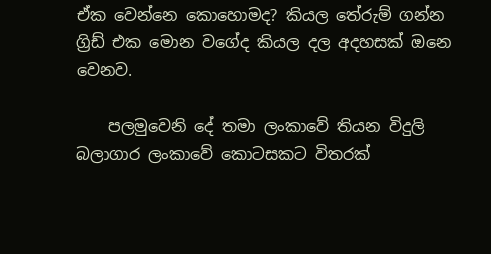ඒක වෙන්නෙ කොහොමද? කියල තේරුම් ගන්න ග්‍රිඩ් එක මොන වගේද කියල දල අදහසක් ඔනෙ වෙනව.

    පලමුවෙනි දේ තමා ලංකාවේ තියන විදුලි බලාගාර ලංකාවේ කොටසකට විතරක්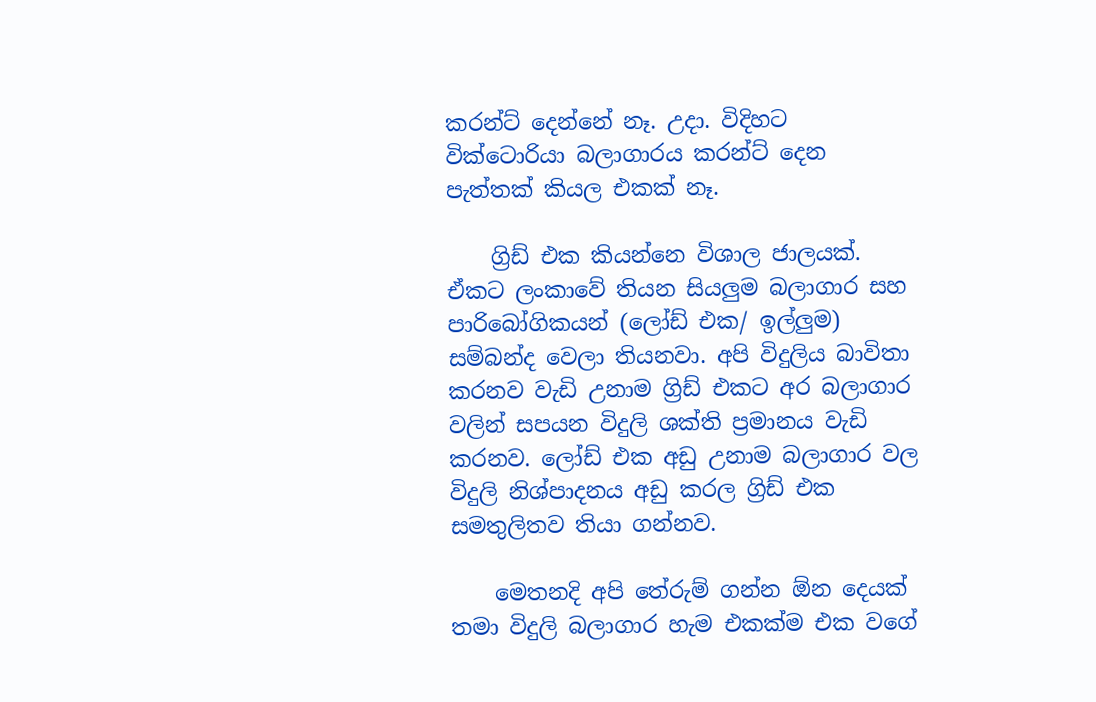කරන්ට් දෙන්නේ නෑ. උදා. විදිහට වික්ටොරියා බලාගාරය කරන්ට් දෙන පැත්තක් කියල එකක් නෑ.

    ග්‍රිඩ් එක කියන්නෙ විශාල ජාලයක්. ඒකට ලංකාවේ තියන සියලුම බලාගාර සහ පාරිබෝගිකයන් (ලෝඩ් එක/ ඉල්ලුම) සම්බන්ද වෙලා තියනවා. අපි විදුලිය බාවිතා කරනව වැඩි උනාම ග්‍රිඩ් එකට අර බලාගාර වලින් සපයන විදුලි ශක්ති ප්‍රමානය වැඩි කරනව. ලෝඩ් එක අඩු උනාම බලාගාර වල විදුලි නිශ්පාදනය අඩු කරල ග්‍රිඩ් එක සමතුලිතව තියා ගන්නව.

    මෙතනදි අපි තේරුම් ගන්න ඕන දෙයක් තමා විදුලි බලාගාර හැම එකක්ම එක වගේ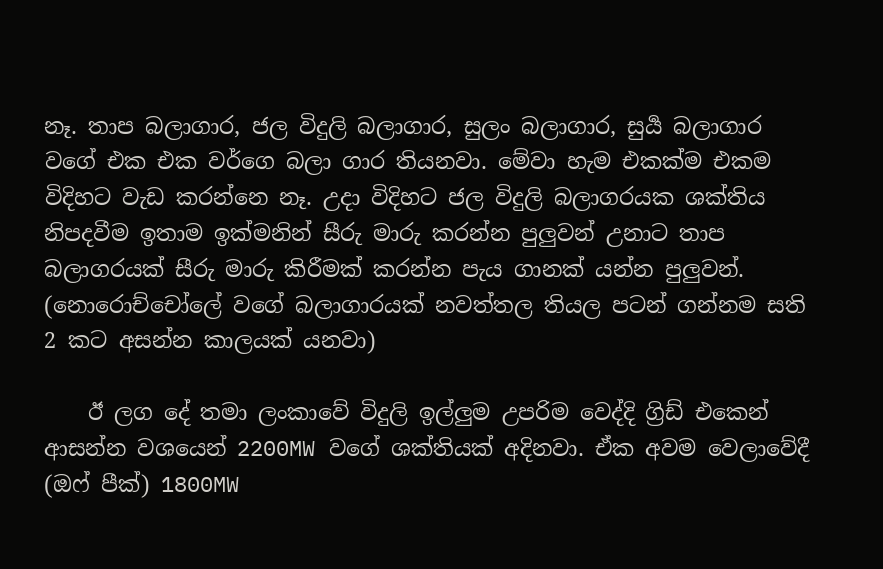නෑ. තාප බලාගාර, ජල විදුලි බලාගාර, සුලං බලාගාර, සුර්‍ය බලාගාර වගේ එක එක වර්ගෙ බලා ගාර තියනවා. මේවා හැම එකක්ම එකම විදිහට වැඩ කරන්නෙ නෑ. උදා විදිහට ජල විදුලි බලාගරයක ශක්තිය නිපදවීම ඉතාම ඉක්මනින් සීරු මාරු කරන්න පුලුවන් උනාට තාප බලාගරයක් සීරු මාරු කිරීමක් කරන්න පැය ගානක් යන්න පුලුවන්. (නොරොච්චෝලේ වගේ බලාගාරයක් නවත්තල තියල පටන් ගන්නම සති 2 කට අසන්න කාලයක් යනවා)

    ඊ ලග දේ තමා ලංකාවේ විදුලි ඉල්ලුම උපරිම වෙද්දි ග්‍රිඩ් එකෙන් ආසන්න වශයෙන් 2200MW වගේ ශක්තියක් අදිනවා. ඒක අවම වෙලාවේදී (ඔෆ් පීක්) 1800MW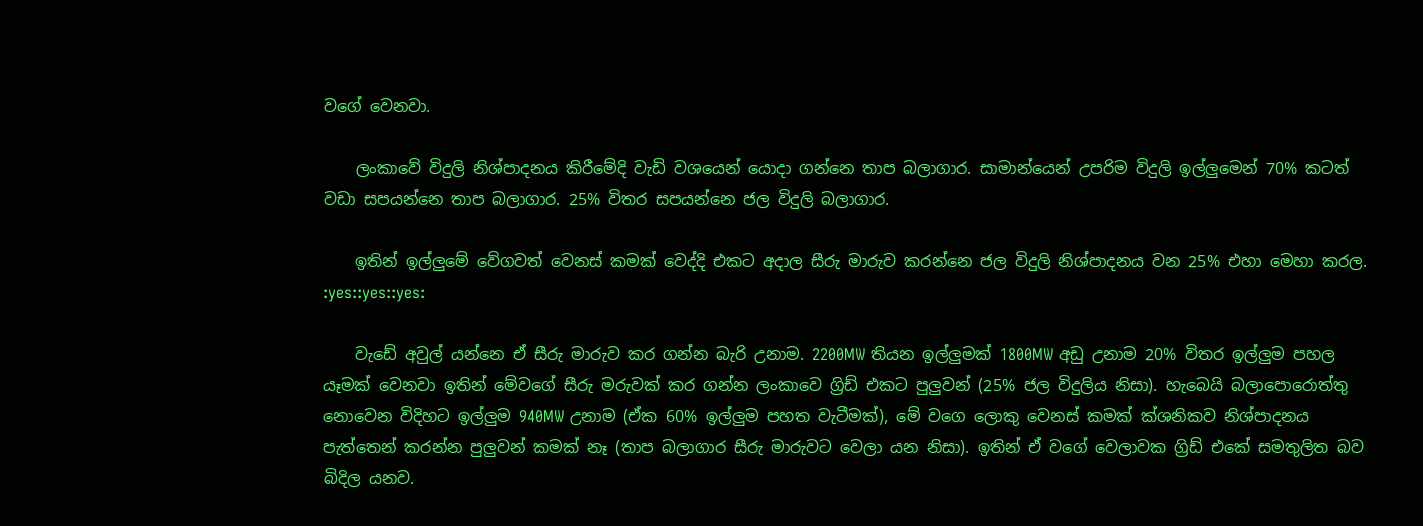වගේ වෙනවා.

    ලංකාවේ විදුලි නිශ්පාදනය කිරීමේදි වැඩි වශයෙන් යොදා ගන්නෙ තාප බලාගාර. සාමාන්යෙන් උපරිම විදුලි ඉල්ලුමෙන් 70% කටත් වඩා සපයන්නෙ තාප බලාගාර. 25% විතර සපයන්නෙ ජල විදුලි බලාගාර.

    ඉතින් ඉල්ලුමේ වේගවත් වෙනස් කමක් වෙද්දි එකට අදාල සීරු මාරුව කරන්නෙ ජල විදුලි නිශ්පාදනය වන 25% එහා මෙහා කරල. :yes::yes::yes:

    වැඩේ අවුල් යන්නෙ ඒ සීරු මාරුව කර ගන්න බැරි උනාම. 2200MW තියන ඉල්ලුමක් 1800MW අඩු උනාම 20% විතර ඉල්ලුම පහල යෑමක් වෙනවා ඉතින් මේවගේ සීරු මරුවක් කර ගන්න ලංකාවෙ ග්‍රිඩ් එකට පුලුවන් (25% ජල විදුලිය නිසා). හැබෙයි බලාපොරොත්තු නොවෙන විදිහට ඉල්ලුම 940MW උනාම (ඒක 60% ඉල්ලුම පහත වැටීමක්), මේ වගෙ ලොකු වෙනස් කමක් ක්ශනිකව නිශ්පාදනය පැත්තෙන් කරන්න පුලුවන් කමක් නෑ (තාප බලාගාර සීරු මාරුවට වෙලා යන නිසා). ඉතින් ඒ වගේ වෙලාවක ග්‍රිඩ් එකේ සමතුලිත බව බිදිල යනව.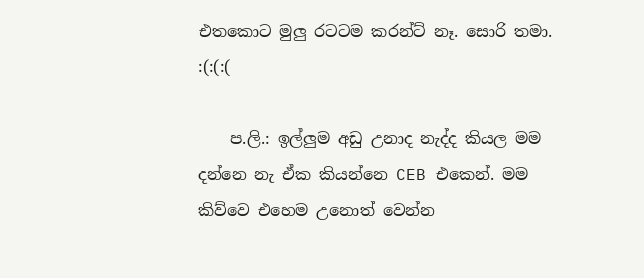එතකොට මුලු රටටම කරන්ට් නෑ. සොරි තමා. :(:(:(

    ප.ලි.: ඉල්ලුම අඩු උනාද නැද්ද කියල මම දන්නෙ නැ ඒක කියන්නෙ CEB එකෙන්. මම කිව්වෙ එහෙම උනොත් වෙන්න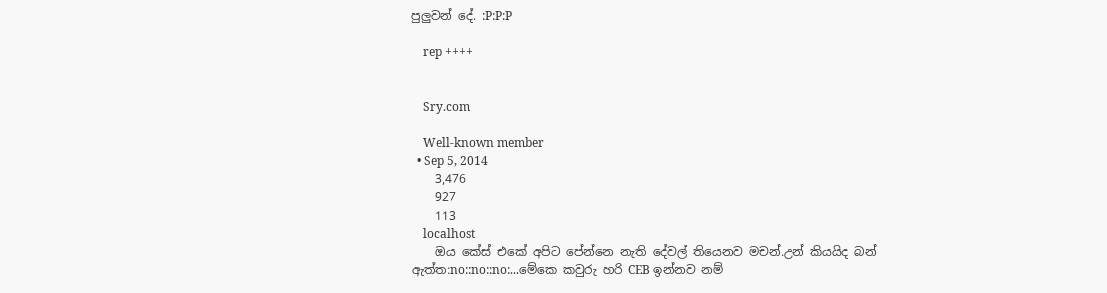පුලුවන් දේ. :P:P:P

    rep ++++


    Sry.com

    Well-known member
  • Sep 5, 2014
    3,476
    927
    113
    localhost
    ඔය කේස් එකේ අපිට පේන්නෙ නැති දේවල් තියෙනව මචන්.උන් කියයිද බන් ඇත්ත:no::no::no:...මේකෙ කවුරු හරි CEB ඉන්නව නම්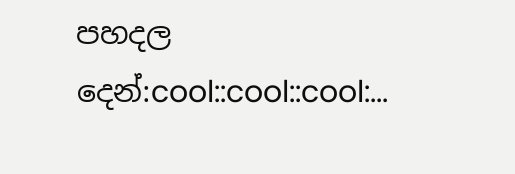පහදල දෙන්:cool::cool::cool:...